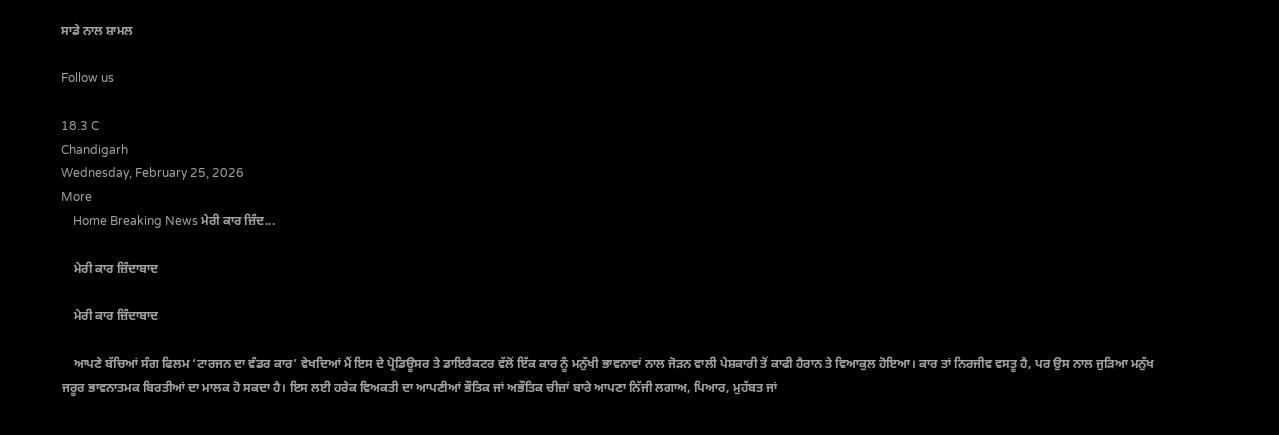ਸਾਡੇ ਨਾਲ ਸ਼ਾਮਲ

Follow us

18.3 C
Chandigarh
Wednesday, February 25, 2026
More
    Home Breaking News ਮੇਰੀ ਕਾਰ ਜ਼ਿੰਦ...

    ਮੇਰੀ ਕਾਰ ਜ਼ਿੰਦਾਬਾਦ

    ਮੇਰੀ ਕਾਰ ਜ਼ਿੰਦਾਬਾਦ

    ਆਪਣੇ ਬੱਚਿਆਂ ਸੰਗ ਫਿਲਮ ‘ਟਾਰਜਨ ਦਾ ਵੰਡਰ ਕਾਰ’ ਵੇਖਦਿਆਂ ਮੈਂ ਇਸ ਦੇ ਪ੍ਰੋਡਿਊਸਰ ਤੇ ਡਾਇਰੈਕਟਰ ਵੱਲੋਂ ਇੱਕ ਕਾਰ ਨੂੰ ਮਨੁੱਖੀ ਭਾਵਨਾਵਾਂ ਨਾਲ ਜੋੜਨ ਵਾਲੀ ਪੇਸ਼ਕਾਰੀ ਤੋਂ ਕਾਫੀ ਹੈਰਾਨ ਤੇ ਵਿਆਕੁਲ ਹੋਇਆ। ਕਾਰ ਤਾਂ ਨਿਰਜੀਵ ਵਸਤੂ ਹੈ, ਪਰ ਉਸ ਨਾਲ ਜੁੜਿਆ ਮਨੁੱਖ ਜਰੂਰ ਭਾਵਨਾਤਮਕ ਬਿਰਤੀਆਂ ਦਾ ਮਾਲਕ ਹੋ ਸਕਦਾ ਹੈ। ਇਸ ਲਈ ਹਰੇਕ ਵਿਅਕਤੀ ਦਾ ਆਪਣੀਆਂ ਭੌਤਿਕ ਜਾਂ ਅਭੌਤਿਕ ਚੀਜ਼ਾਂ ਬਾਰੇ ਆਪਣਾ ਨਿੱਜੀ ਲਗਾਅ, ਪਿਆਰ, ਮੁਹੱਬਤ ਜਾਂ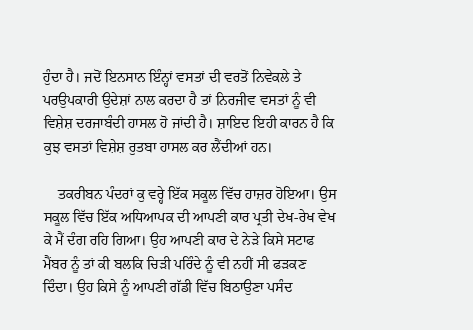ਹੁੰਦਾ ਹੈ। ਜਦੋਂ ਇਨਸਾਨ ਇੰਨ੍ਹਾਂ ਵਸਤਾਂ ਦੀ ਵਰਤੋਂ ਨਿਵੇਕਲੇ ਤੇ ਪਰਉਪਕਾਰੀ ਉਦੇਸ਼ਾਂ ਨਾਲ ਕਰਦਾ ਹੈ ਤਾਂ ਨਿਰਜੀਵ ਵਸਤਾਂ ਨੂੰ ਵੀ ਵਿਸ਼ੇਸ਼ ਦਰਜਾਬੰਦੀ ਹਾਸਲ ਹੋ ਜਾਂਦੀ ਹੈ। ਸ਼ਾਇਦ ਇਹੀ ਕਾਰਨ ਹੈ ਕਿ ਕੁਝ ਵਸਤਾਂ ਵਿਸ਼ੇਸ਼ ਰੁਤਬਾ ਹਾਸਲ ਕਰ ਲੈਂਦੀਆਂ ਹਨ।

    ਤਕਰੀਬਨ ਪੰਦਰਾਂ ਕੁ ਵਰ੍ਹੇ ਇੱਕ ਸਕੂਲ ਵਿੱਚ ਹਾਜ਼ਰ ਹੋਇਆ। ਉਸ ਸਕੂਲ ਵਿੱਚ ਇੱਕ ਅਧਿਆਪਕ ਦੀ ਆਪਣੀ ਕਾਰ ਪ੍ਰਤੀ ਦੇਖ-ਰੇਖ ਵੇਖ ਕੇ ਮੈਂ ਦੰਗ ਰਹਿ ਗਿਆ। ਉਹ ਆਪਣੀ ਕਾਰ ਦੇ ਨੇੜੇ ਕਿਸੇ ਸਟਾਫ ਮੈਂਬਰ ਨੂੰ ਤਾਂ ਕੀ ਬਲਕਿ ਚਿੜੀ ਪਰਿੰਦੇ ਨੂੰ ਵੀ ਨਹੀਂ ਸੀ ਫੜਕਣ ਦਿੰਦਾ। ਉਹ ਕਿਸੇ ਨੂੰ ਆਪਣੀ ਗੱਡੀ ਵਿੱਚ ਬਿਠਾਉਣਾ ਪਸੰਦ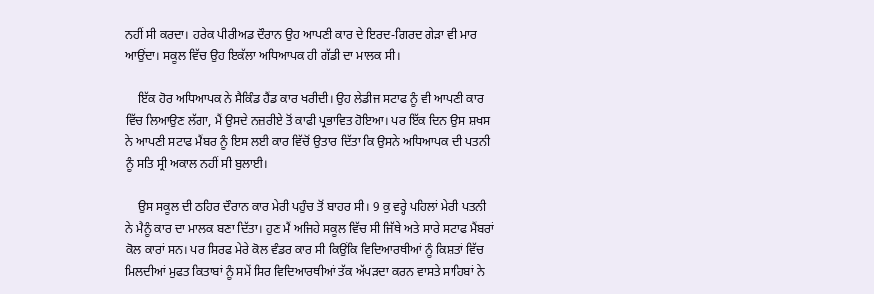ਨਹੀਂ ਸੀ ਕਰਦਾ। ਹਰੇਕ ਪੀਰੀਅਡ ਦੌਰਾਨ ਉਹ ਆਪਣੀ ਕਾਰ ਦੇ ਇਰਦ-ਗਿਰਦ ਗੇੜਾ ਵੀ ਮਾਰ ਆਉਂਦਾ। ਸਕੂਲ ਵਿੱਚ ਉਹ ਇਕੱਲਾ ਅਧਿਆਪਕ ਹੀ ਗੱਡੀ ਦਾ ਮਾਲਕ ਸੀ।

    ਇੱਕ ਹੋਰ ਅਧਿਆਪਕ ਨੇ ਸੈਕਿੰਡ ਹੈਂਡ ਕਾਰ ਖਰੀਦੀ। ਉਹ ਲੇਡੀਜ ਸਟਾਫ ਨੂੰ ਵੀ ਆਪਣੀ ਕਾਰ ਵਿੱਚ ਲਿਆਉਣ ਲੱਗਾ, ਮੈਂ ਉਸਦੇ ਨਜ਼ਰੀਏ ਤੋਂ ਕਾਫੀ ਪ੍ਰਭਾਵਿਤ ਹੋਇਆ। ਪਰ ਇੱਕ ਦਿਨ ਉਸ ਸ਼ਖਸ ਨੇ ਆਪਣੀ ਸਟਾਫ ਮੈਂਬਰ ਨੂੰ ਇਸ ਲਈ ਕਾਰ ਵਿੱਚੋਂ ਉਤਾਰ ਦਿੱਤਾ ਕਿ ਉਸਨੇ ਅਧਿਆਪਕ ਦੀ ਪਤਨੀ ਨੂੰ ਸਤਿ ਸ੍ਰੀ ਅਕਾਲ ਨਹੀਂ ਸੀ ਬੁਲਾਈ।

    ਉਸ ਸਕੂਲ ਦੀ ਠਹਿਰ ਦੌਰਾਨ ਕਾਰ ਮੇਰੀ ਪਹੁੰਚ ਤੋਂ ਬਾਹਰ ਸੀ। 9 ਕੁ ਵਰ੍ਹੇ ਪਹਿਲਾਂ ਮੇਰੀ ਪਤਨੀ ਨੇ ਮੈਨੂੰ ਕਾਰ ਦਾ ਮਾਲਕ ਬਣਾ ਦਿੱਤਾ। ਹੁਣ ਮੈਂ ਅਜਿਹੇ ਸਕੂਲ ਵਿੱਚ ਸੀ ਜਿੱਥੇ ਅਤੇ ਸਾਰੇ ਸਟਾਫ ਮੈਂਬਰਾਂ ਕੋਲ ਕਾਰਾਂ ਸਨ। ਪਰ ਸਿਰਫ ਮੇਰੇ ਕੋਲ ਵੰਡਰ ਕਾਰ ਸੀ ਕਿਉਂਕਿ ਵਿਦਿਆਰਥੀਆਂ ਨੂੰ ਕਿਸ਼ਤਾਂ ਵਿੱਚ ਮਿਲਦੀਆਂ ਮੁਫਤ ਕਿਤਾਬਾਂ ਨੂੰ ਸਮੇਂ ਸਿਰ ਵਿਦਿਆਰਥੀਆਂ ਤੱਕ ਅੱਪੜਦਾ ਕਰਨ ਵਾਸਤੇ ਸਾਹਿਬਾਂ ਨੇ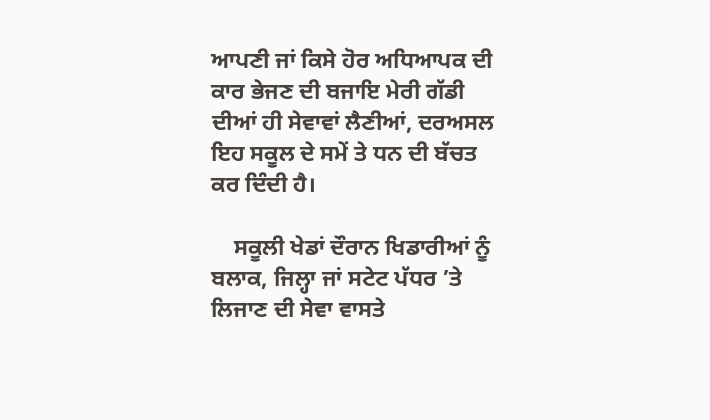ਆਪਣੀ ਜਾਂ ਕਿਸੇ ਹੋਰ ਅਧਿਆਪਕ ਦੀ ਕਾਰ ਭੇਜਣ ਦੀ ਬਜਾਇ ਮੇਰੀ ਗੱਡੀ ਦੀਆਂ ਹੀ ਸੇਵਾਵਾਂ ਲੈਣੀਆਂ, ਦਰਅਸਲ ਇਹ ਸਕੂਲ ਦੇ ਸਮੇਂ ਤੇ ਧਨ ਦੀ ਬੱਚਤ ਕਰ ਦਿੰਦੀ ਹੈ।

    ਸਕੂਲੀ ਖੇਡਾਂ ਦੌਰਾਨ ਖਿਡਾਰੀਆਂ ਨੂੰ ਬਲਾਕ, ਜਿਲ੍ਹਾ ਜਾਂ ਸਟੇਟ ਪੱਧਰ ’ਤੇ ਲਿਜਾਣ ਦੀ ਸੇਵਾ ਵਾਸਤੇ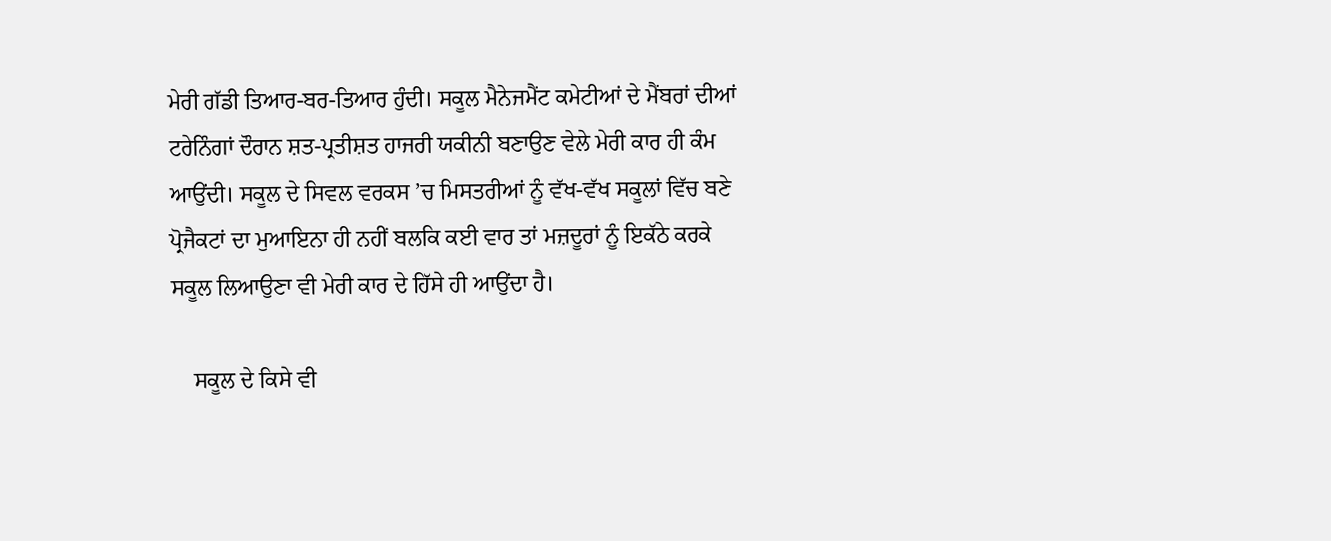ਮੇਰੀ ਗੱਡੀ ਤਿਆਰ-ਬਰ-ਤਿਆਰ ਹੁੰਦੀ। ਸਕੂਲ ਮੈਨੇਜਮੈਂਟ ਕਮੇਟੀਆਂ ਦੇ ਮੈਂਬਰਾਂ ਦੀਆਂ ਟਰੇਨਿੰਗਾਂ ਦੌਰਾਨ ਸ਼ਤ-ਪ੍ਰਤੀਸ਼ਤ ਹਾਜਰੀ ਯਕੀਨੀ ਬਣਾਉਣ ਵੇਲੇ ਮੇਰੀ ਕਾਰ ਹੀ ਕੰਮ ਆਉਂਦੀ। ਸਕੂਲ ਦੇ ਸਿਵਲ ਵਰਕਸ ’ਚ ਮਿਸਤਰੀਆਂ ਨੂੰ ਵੱਖ-ਵੱਖ ਸਕੂਲਾਂ ਵਿੱਚ ਬਣੇ ਪ੍ਰੋਜੈਕਟਾਂ ਦਾ ਮੁਆਇਨਾ ਹੀ ਨਹੀਂ ਬਲਕਿ ਕਈ ਵਾਰ ਤਾਂ ਮਜ਼ਦੂਰਾਂ ਨੂੰ ਇਕੱਠੇ ਕਰਕੇ ਸਕੂਲ ਲਿਆਉਣਾ ਵੀ ਮੇਰੀ ਕਾਰ ਦੇ ਹਿੱਸੇ ਹੀ ਆਉਂਦਾ ਹੈ।

    ਸਕੂਲ ਦੇ ਕਿਸੇ ਵੀ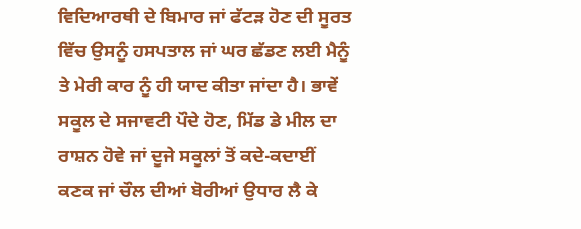ਵਿਦਿਆਰਥੀ ਦੇ ਬਿਮਾਰ ਜਾਂ ਫੱਟੜ ਹੋਣ ਦੀ ਸੂਰਤ ਵਿੱਚ ਉਸਨੂੰ ਹਸਪਤਾਲ ਜਾਂ ਘਰ ਛੱਡਣ ਲਈ ਮੈਨੂੰ ਤੇ ਮੇਰੀ ਕਾਰ ਨੂੰ ਹੀ ਯਾਦ ਕੀਤਾ ਜਾਂਦਾ ਹੈ। ਭਾਵੇਂ ਸਕੂਲ ਦੇ ਸਜਾਵਟੀ ਪੌਦੇ ਹੋਣ, ਮਿੱਡ ਡੇ ਮੀਲ ਦਾ ਰਾਸ਼ਨ ਹੋਵੇ ਜਾਂ ਦੂਜੇ ਸਕੂਲਾਂ ਤੋਂ ਕਦੇ-ਕਦਾਈਂ ਕਣਕ ਜਾਂ ਚੌਲ ਦੀਆਂ ਬੋਰੀਆਂ ਉਧਾਰ ਲੈ ਕੇ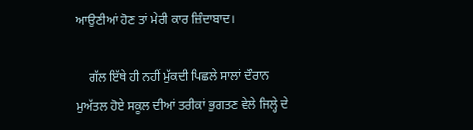ਆਉਣੀਆਂ ਹੋਣ ਤਾਂ ਮੇਰੀ ਕਾਰ ਜ਼ਿੰਦਾਬਾਦ।

    ਗੱਲ ਇੱਥੇ ਹੀ ਨਹੀਂ ਮੁੱਕਦੀ ਪਿਛਲੇ ਸਾਲਾਂ ਦੌਰਾਨ ਮੁਅੱਤਲ ਹੋਏ ਸਕੂਲ ਦੀਆਂ ਤਰੀਕਾਂ ਭੁਗਤਣ ਵੇਲੇ ਜਿਲ੍ਹੇ ਦੇ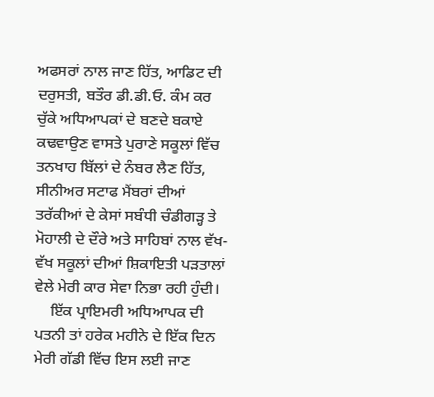ਅਫਸਰਾਂ ਨਾਲ ਜਾਣ ਹਿੱਤ, ਆਡਿਟ ਦੀ ਦਰੁਸਤੀ, ਬਤੌਰ ਡੀ.ਡੀ.ਓ. ਕੰਮ ਕਰ ਚੁੱਕੇ ਅਧਿਆਪਕਾਂ ਦੇ ਬਣਦੇ ਬਕਾਏ ਕਢਵਾਉਣ ਵਾਸਤੇ ਪੁਰਾਣੇ ਸਕੂਲਾਂ ਵਿੱਚ ਤਨਖਾਹ ਬਿੱਲਾਂ ਦੇ ਨੰਬਰ ਲੈਣ ਹਿੱਤ, ਸੀਨੀਅਰ ਸਟਾਫ ਮੈਂਬਰਾਂ ਦੀਆਂ ਤਰੱਕੀਆਂ ਦੇ ਕੇਸਾਂ ਸਬੰਧੀ ਚੰਡੀਗੜ੍ਹ ਤੇ ਮੋਹਾਲੀ ਦੇ ਦੌਰੇ ਅਤੇ ਸਾਹਿਬਾਂ ਨਾਲ ਵੱਖ-ਵੱਖ ਸਕੂਲਾਂ ਦੀਆਂ ਸ਼ਿਕਾਇਤੀ ਪੜਤਾਲਾਂ ਵੇਲੇ ਮੇਰੀ ਕਾਰ ਸੇਵਾ ਨਿਭਾ ਰਹੀ ਹੁੰਦੀ।
    ਇੱਕ ਪ੍ਰਾਇਮਰੀ ਅਧਿਆਪਕ ਦੀ ਪਤਨੀ ਤਾਂ ਹਰੇਕ ਮਹੀਨੇ ਦੇ ਇੱਕ ਦਿਨ ਮੇਰੀ ਗੱਡੀ ਵਿੱਚ ਇਸ ਲਈ ਜਾਣ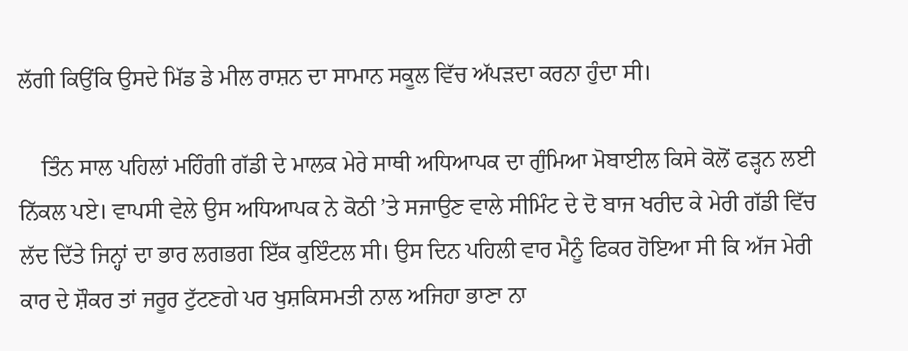ਲੱਗੀ ਕਿਉਂਕਿ ਉਸਦੇ ਮਿੱਡ ਡੇ ਮੀਲ ਰਾਸ਼ਨ ਦਾ ਸਾਮਾਨ ਸਕੂਲ ਵਿੱਚ ਅੱਪੜਦਾ ਕਰਨਾ ਹੁੰਦਾ ਸੀ।

    ਤਿੰਨ ਸਾਲ ਪਹਿਲਾਂ ਮਹਿੰਗੀ ਗੱਡੀ ਦੇ ਮਾਲਕ ਮੇਰੇ ਸਾਥੀ ਅਧਿਆਪਕ ਦਾ ਗੁੰਮਿਆ ਮੋਬਾਈਲ ਕਿਸੇ ਕੋਲੋਂ ਫੜ੍ਹਨ ਲਈ ਨਿੱਕਲ ਪਏ। ਵਾਪਸੀ ਵੇਲੇ ਉਸ ਅਧਿਆਪਕ ਨੇ ਕੋਠੀ ’ਤੇ ਸਜਾਉਣ ਵਾਲੇ ਸੀਮਿੰਟ ਦੇ ਦੋ ਬਾਜ ਖਰੀਦ ਕੇ ਮੇਰੀ ਗੱਡੀ ਵਿੱਚ ਲੱਦ ਦਿੱਤੇ ਜਿਨ੍ਹਾਂ ਦਾ ਭਾਰ ਲਗਭਗ ਇੱਕ ਕੁਇੰਟਲ ਸੀ। ਉਸ ਦਿਨ ਪਹਿਲੀ ਵਾਰ ਮੈਨੂੰ ਫਿਕਰ ਹੋਇਆ ਸੀ ਕਿ ਅੱਜ ਮੇਰੀ ਕਾਰ ਦੇ ਸ਼ੌਕਰ ਤਾਂ ਜਰੂਰ ਟੁੱਟਣਗੇ ਪਰ ਖੁਸ਼ਕਿਸਮਤੀ ਨਾਲ ਅਜਿਹਾ ਭਾਣਾ ਨਾ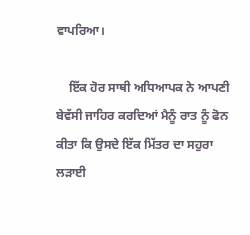ਵਾਪਰਿਆ।

    ਇੱਕ ਹੋਰ ਸਾਥੀ ਅਧਿਆਪਕ ਨੇ ਆਪਣੀ ਬੇਵੱਸੀ ਜਾਹਿਰ ਕਰਦਿਆਂ ਮੈਨੂੰ ਰਾਤ ਨੂੰ ਫੋਨ ਕੀਤਾ ਕਿ ਉਸਦੇ ਇੱਕ ਮਿੱਤਰ ਦਾ ਸਹੁਰਾ ਲੜਾਈ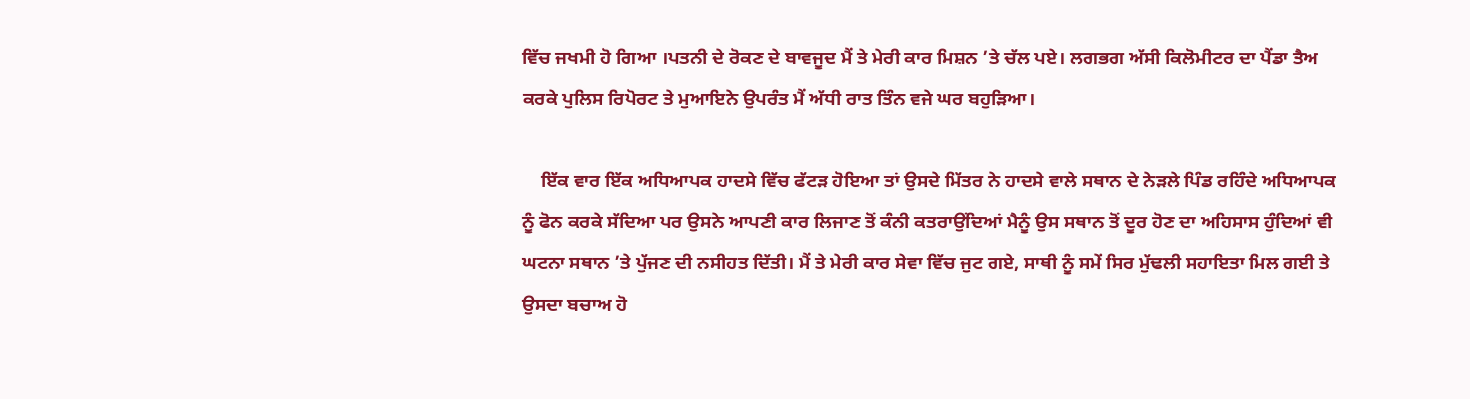ਵਿੱਚ ਜਖਮੀ ਹੋ ਗਿਆ ।ਪਤਨੀ ਦੇ ਰੋਕਣ ਦੇ ਬਾਵਜੂਦ ਮੈਂ ਤੇ ਮੇਰੀ ਕਾਰ ਮਿਸ਼ਨ ’ਤੇ ਚੱਲ ਪਏ। ਲਗਭਗ ਅੱਸੀ ਕਿਲੋਮੀਟਰ ਦਾ ਪੈਂਡਾ ਤੈਅ ਕਰਕੇ ਪੁਲਿਸ ਰਿਪੋਰਟ ਤੇ ਮੁਆਇਨੇ ਉਪਰੰਤ ਮੈਂ ਅੱਧੀ ਰਾਤ ਤਿੰਨ ਵਜੇ ਘਰ ਬਹੁੜਿਆ।

    ਇੱਕ ਵਾਰ ਇੱਕ ਅਧਿਆਪਕ ਹਾਦਸੇ ਵਿੱਚ ਫੱਟੜ ਹੋਇਆ ਤਾਂ ਉਸਦੇ ਮਿੱਤਰ ਨੇ ਹਾਦਸੇ ਵਾਲੇ ਸਥਾਨ ਦੇ ਨੇੜਲੇ ਪਿੰਡ ਰਹਿੰਦੇ ਅਧਿਆਪਕ ਨੂੰ ਫੋਨ ਕਰਕੇ ਸੱਦਿਆ ਪਰ ਉਸਨੇ ਆਪਣੀ ਕਾਰ ਲਿਜਾਣ ਤੋਂ ਕੰਨੀ ਕਤਰਾਉਂਦਿਆਂ ਮੈਨੂੰ ਉਸ ਸਥਾਨ ਤੋਂ ਦੂਰ ਹੋਣ ਦਾ ਅਹਿਸਾਸ ਹੁੰਦਿਆਂ ਵੀ ਘਟਨਾ ਸਥਾਨ ’ਤੇ ਪੁੱਜਣ ਦੀ ਨਸੀਹਤ ਦਿੱਤੀ। ਮੈਂ ਤੇ ਮੇਰੀ ਕਾਰ ਸੇਵਾ ਵਿੱਚ ਜੁਟ ਗਏ, ਸਾਥੀ ਨੂੰ ਸਮੇਂ ਸਿਰ ਮੁੱਢਲੀ ਸਹਾਇਤਾ ਮਿਲ ਗਈ ਤੇ ਉਸਦਾ ਬਚਾਅ ਹੋ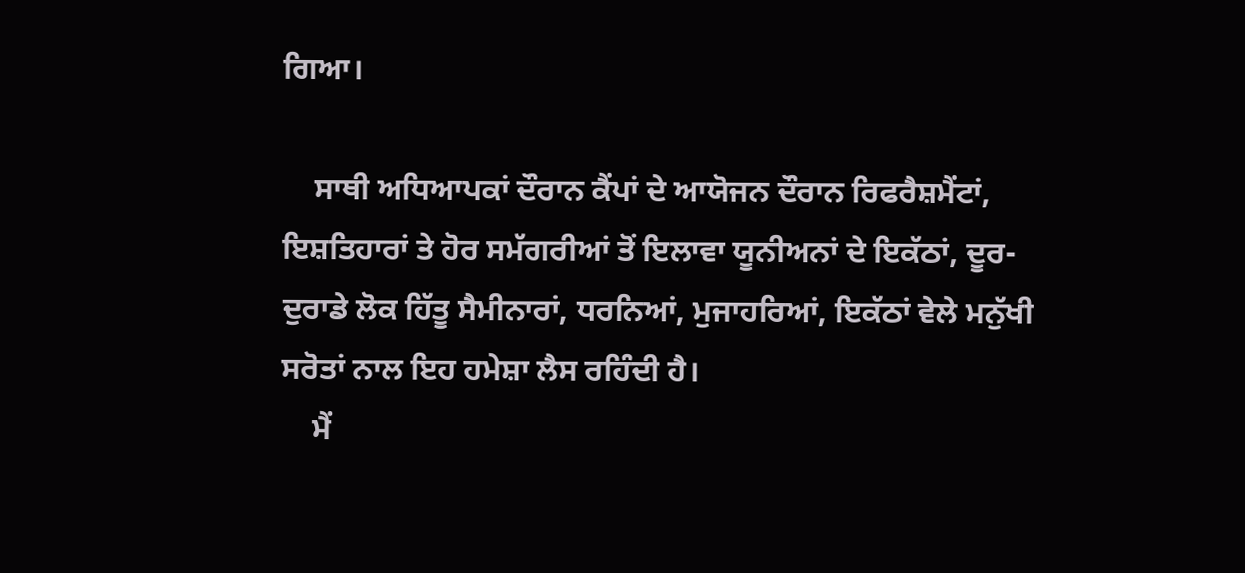ਗਿਆ।

    ਸਾਥੀ ਅਧਿਆਪਕਾਂ ਦੌਰਾਨ ਕੈਂਪਾਂ ਦੇ ਆਯੋਜਨ ਦੌਰਾਨ ਰਿਫਰੈਸ਼ਮੈਂਟਾਂ, ਇਸ਼ਤਿਹਾਰਾਂ ਤੇ ਹੋਰ ਸਮੱਗਰੀਆਂ ਤੋਂ ਇਲਾਵਾ ਯੂਨੀਅਨਾਂ ਦੇ ਇਕੱਠਾਂ, ਦੂਰ-ਦੁਰਾਡੇ ਲੋਕ ਹਿੱਤੂ ਸੈਮੀਨਾਰਾਂ, ਧਰਨਿਆਂ, ਮੁਜਾਹਰਿਆਂ, ਇਕੱਠਾਂ ਵੇਲੇ ਮਨੁੱਖੀ ਸਰੋਤਾਂ ਨਾਲ ਇਹ ਹਮੇਸ਼ਾ ਲੈਸ ਰਹਿੰਦੀ ਹੈ।
    ਮੈਂ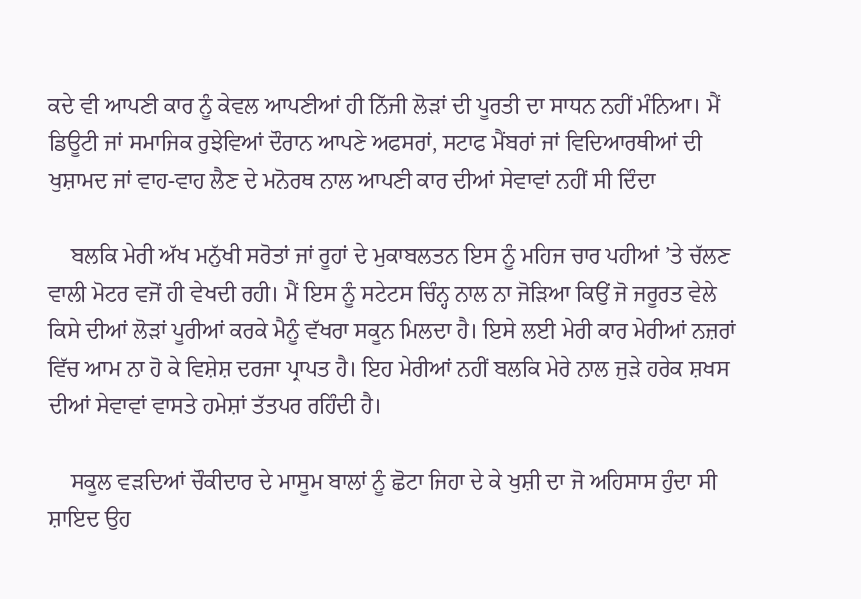ਕਦੇ ਵੀ ਆਪਣੀ ਕਾਰ ਨੂੰ ਕੇਵਲ ਆਪਣੀਆਂ ਹੀ ਨਿੱਜੀ ਲੋੜਾਂ ਦੀ ਪੂਰਤੀ ਦਾ ਸਾਧਨ ਨਹੀਂ ਮੰਨਿਆ। ਮੈਂ ਡਿਊਟੀ ਜਾਂ ਸਮਾਜਿਕ ਰੁਝੇਵਿਆਂ ਦੌਰਾਨ ਆਪਣੇ ਅਫਸਰਾਂ, ਸਟਾਫ ਮੈਂਬਰਾਂ ਜਾਂ ਵਿਦਿਆਰਥੀਆਂ ਦੀ ਖੁਸ਼ਾਮਦ ਜਾਂ ਵਾਹ-ਵਾਹ ਲੈਣ ਦੇ ਮਨੋਰਥ ਨਾਲ ਆਪਣੀ ਕਾਰ ਦੀਆਂ ਸੇਵਾਵਾਂ ਨਹੀਂ ਸੀ ਦਿੰਦਾ

    ਬਲਕਿ ਮੇਰੀ ਅੱਖ ਮਨੁੱਖੀ ਸਰੋਤਾਂ ਜਾਂ ਰੂਹਾਂ ਦੇ ਮੁਕਾਬਲਤਨ ਇਸ ਨੂੰ ਮਹਿਜ ਚਾਰ ਪਹੀਆਂ ’ਤੇ ਚੱਲਣ ਵਾਲੀ ਮੋਟਰ ਵਜੋਂ ਹੀ ਵੇਖਦੀ ਰਹੀ। ਮੈਂ ਇਸ ਨੂੰ ਸਟੇਟਸ ਚਿੰਨ੍ਹ ਨਾਲ ਨਾ ਜੋੜਿਆ ਕਿਉਂ ਜੋ ਜਰੂਰਤ ਵੇਲੇ ਕਿਸੇ ਦੀਆਂ ਲੋੜਾਂ ਪੂਰੀਆਂ ਕਰਕੇ ਮੈਨੂੰ ਵੱਖਰਾ ਸਕੂਨ ਮਿਲਦਾ ਹੈ। ਇਸੇ ਲਈ ਮੇਰੀ ਕਾਰ ਮੇਰੀਆਂ ਨਜ਼ਰਾਂ ਵਿੱਚ ਆਮ ਨਾ ਹੋ ਕੇ ਵਿਸ਼ੇਸ਼ ਦਰਜਾ ਪ੍ਰਾਪਤ ਹੈ। ਇਹ ਮੇਰੀਆਂ ਨਹੀਂ ਬਲਕਿ ਮੇਰੇ ਨਾਲ ਜੁੜੇ ਹਰੇਕ ਸ਼ਖਸ ਦੀਆਂ ਸੇਵਾਵਾਂ ਵਾਸਤੇ ਹਮੇਸ਼ਾਂ ਤੱਤਪਰ ਰਹਿੰਦੀ ਹੈ।

    ਸਕੂਲ ਵੜਦਿਆਂ ਚੌਕੀਦਾਰ ਦੇ ਮਾਸੂਮ ਬਾਲਾਂ ਨੂੰ ਛੋਟਾ ਜਿਹਾ ਦੇ ਕੇ ਖੁਸ਼ੀ ਦਾ ਜੋ ਅਹਿਸਾਸ ਹੁੰਦਾ ਸੀ ਸ਼ਾਇਦ ਉਹ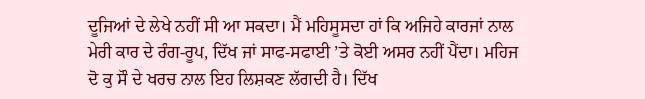ਦੂਜਿਆਂ ਦੇ ਲੇਖੇ ਨਹੀਂ ਸੀ ਆ ਸਕਦਾ। ਮੈਂ ਮਹਿਸੂਸਦਾ ਹਾਂ ਕਿ ਅਜਿਹੇ ਕਾਰਜਾਂ ਨਾਲ ਮੇਰੀ ਕਾਰ ਦੇ ਰੰਗ-ਰੂਪ, ਦਿੱਖ ਜਾਂ ਸਾਫ-ਸਫਾਈ ’ਤੇ ਕੋਈ ਅਸਰ ਨਹੀਂ ਪੈਂਦਾ। ਮਹਿਜ ਦੋ ਕੁ ਸੌ ਦੇ ਖਰਚ ਨਾਲ ਇਹ ਲਿਸ਼ਕਣ ਲੱਗਦੀ ਹੈ। ਦਿੱਖ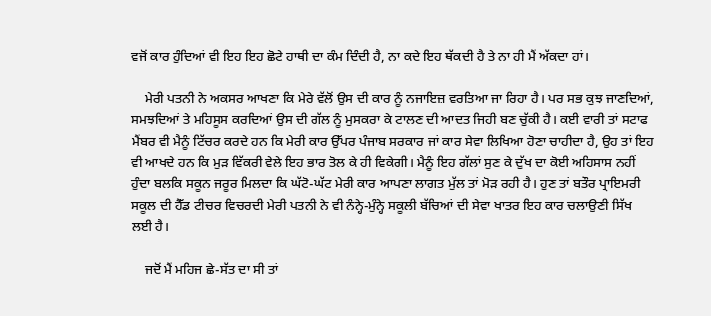ਵਜੋਂ ਕਾਰ ਹੁੰਦਿਆਂ ਵੀ ਇਹ ਇਹ ਛੋਟੇ ਹਾਥੀ ਦਾ ਕੰਮ ਦਿੰਦੀ ਹੈ, ਨਾ ਕਦੇ ਇਹ ਥੱਕਦੀ ਹੈ ਤੇ ਨਾ ਹੀ ਮੈਂ ਅੱਕਦਾ ਹਾਂ।

    ਮੇਰੀ ਪਤਨੀ ਨੇ ਅਕਸਰ ਆਖਣਾ ਕਿ ਮੇਰੇ ਵੱਲੋਂ ਉਸ ਦੀ ਕਾਰ ਨੂੰ ਨਜਾਇਜ਼ ਵਰਤਿਆ ਜਾ ਰਿਹਾ ਹੈ। ਪਰ ਸਭ ਕੁਝ ਜਾਣਦਿਆਂ, ਸਮਝਦਿਆਂ ਤੇ ਮਹਿਸੂਸ ਕਰਦਿਆਂ ਉਸ ਦੀ ਗੱਲ ਨੂੰ ਮੁਸਕਰਾ ਕੇ ਟਾਲਣ ਦੀ ਆਦਤ ਜਿਹੀ ਬਣ ਚੁੱਕੀ ਹੈ। ਕਈ ਵਾਰੀ ਤਾਂ ਸਟਾਫ ਮੈਂਬਰ ਵੀ ਮੈਨੂੰ ਟਿੱਚਰ ਕਰਦੇ ਹਨ ਕਿ ਮੇਰੀ ਕਾਰ ਉੱਪਰ ਪੰਜਾਬ ਸਰਕਾਰ ਜਾਂ ਕਾਰ ਸੇਵਾ ਲਿਖਿਆ ਹੋਣਾ ਚਾਹੀਦਾ ਹੈ, ਉਹ ਤਾਂ ਇਹ ਵੀ ਆਖਦੇ ਹਨ ਕਿ ਮੁੜ ਵਿੱਕਰੀ ਵੇਲੇ ਇਹ ਭਾਰ ਤੋਲ ਕੇ ਹੀ ਵਿਕੇਗੀ। ਮੈਨੂੰ ਇਹ ਗੱਲਾਂ ਸੁਣ ਕੇ ਦੁੱਖ ਦਾ ਕੋਈ ਅਹਿਸਾਸ ਨਹੀਂ ਹੁੰਦਾ ਬਲਕਿ ਸਕੂਨ ਜਰੂਰ ਮਿਲਦਾ ਕਿ ਘੱਟੋ-ਘੱਟ ਮੇਰੀ ਕਾਰ ਆਪਣਾ ਲਾਗਤ ਮੁੱਲ ਤਾਂ ਮੋੜ ਰਹੀ ਹੈ। ਹੁਣ ਤਾਂ ਬਤੌਰ ਪ੍ਰਾਇਮਰੀ ਸਕੂਲ ਦੀ ਹੈੱਡ ਟੀਚਰ ਵਿਚਰਦੀ ਮੇਰੀ ਪਤਨੀ ਨੇ ਵੀ ਨੰਨ੍ਹੇ-ਮੁੰਨ੍ਹੇ ਸਕੂਲੀ ਬੱਚਿਆਂ ਦੀ ਸੇਵਾ ਖਾਤਰ ਇਹ ਕਾਰ ਚਲਾਉਣੀ ਸਿੱਖ ਲਈ ਹੈ।

    ਜਦੋਂ ਮੈਂ ਮਹਿਜ ਛੇ-ਸੱਤ ਦਾ ਸੀ ਤਾਂ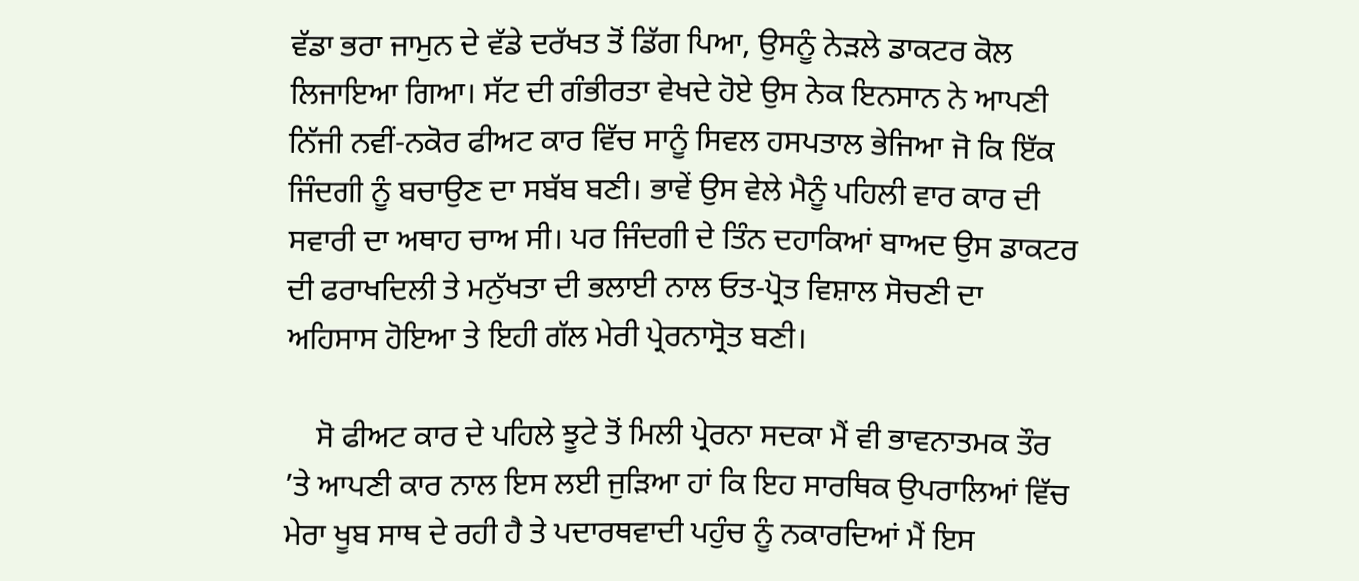ਵੱਡਾ ਭਰਾ ਜਾਮੁਨ ਦੇ ਵੱਡੇ ਦਰੱਖਤ ਤੋਂ ਡਿੱਗ ਪਿਆ, ਉਸਨੂੰ ਨੇੜਲੇ ਡਾਕਟਰ ਕੋਲ ਲਿਜਾਇਆ ਗਿਆ। ਸੱਟ ਦੀ ਗੰਭੀਰਤਾ ਵੇਖਦੇ ਹੋਏ ਉਸ ਨੇਕ ਇਨਸਾਨ ਨੇ ਆਪਣੀ ਨਿੱਜੀ ਨਵੀਂ-ਨਕੋਰ ਫੀਅਟ ਕਾਰ ਵਿੱਚ ਸਾਨੂੰ ਸਿਵਲ ਹਸਪਤਾਲ ਭੇਜਿਆ ਜੋ ਕਿ ਇੱਕ ਜਿੰਦਗੀ ਨੂੰ ਬਚਾਉਣ ਦਾ ਸਬੱਬ ਬਣੀ। ਭਾਵੇਂ ਉਸ ਵੇਲੇ ਮੈਨੂੰ ਪਹਿਲੀ ਵਾਰ ਕਾਰ ਦੀ ਸਵਾਰੀ ਦਾ ਅਥਾਹ ਚਾਅ ਸੀ। ਪਰ ਜਿੰਦਗੀ ਦੇ ਤਿੰਨ ਦਹਾਕਿਆਂ ਬਾਅਦ ਉਸ ਡਾਕਟਰ ਦੀ ਫਰਾਖਦਿਲੀ ਤੇ ਮਨੁੱਖਤਾ ਦੀ ਭਲਾਈ ਨਾਲ ਓਤ-ਪ੍ਰੋਤ ਵਿਸ਼ਾਲ ਸੋਚਣੀ ਦਾ ਅਹਿਸਾਸ ਹੋਇਆ ਤੇ ਇਹੀ ਗੱਲ ਮੇਰੀ ਪ੍ਰੇਰਨਾਸ੍ਰੋਤ ਬਣੀ।

    ਸੋ ਫੀਅਟ ਕਾਰ ਦੇ ਪਹਿਲੇ ਝੂਟੇ ਤੋਂ ਮਿਲੀ ਪ੍ਰੇਰਨਾ ਸਦਕਾ ਮੈਂ ਵੀ ਭਾਵਨਾਤਮਕ ਤੌਰ ’ਤੇ ਆਪਣੀ ਕਾਰ ਨਾਲ ਇਸ ਲਈ ਜੁੜਿਆ ਹਾਂ ਕਿ ਇਹ ਸਾਰਥਿਕ ਉਪਰਾਲਿਆਂ ਵਿੱਚ ਮੇਰਾ ਖੂਬ ਸਾਥ ਦੇ ਰਹੀ ਹੈ ਤੇ ਪਦਾਰਥਵਾਦੀ ਪਹੁੰਚ ਨੂੰ ਨਕਾਰਦਿਆਂ ਮੈਂ ਇਸ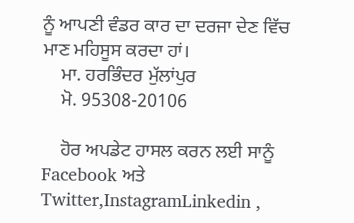ਨੂੰ ਆਪਣੀ ਵੰਡਰ ਕਾਰ ਦਾ ਦਰਜਾ ਦੇਣ ਵਿੱਚ ਮਾਣ ਮਹਿਸੂਸ ਕਰਦਾ ਹਾਂ।
    ਮਾ. ਹਰਭਿੰਦਰ ਮੁੱਲਾਂਪੁਰ
    ਮੋ. 95308-20106

    ਹੋਰ ਅਪਡੇਟ ਹਾਸਲ ਕਰਨ ਲਈ ਸਾਨੂੰ Facebook ਅਤੇ Twitter,InstagramLinkedin ,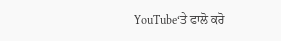YouTube‘ਤੇ ਫਾਲੋ ਕਰੋ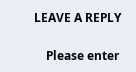LEAVE A REPLY

    Please enter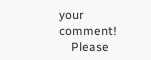your comment!
    Please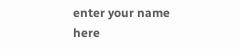enter your name here